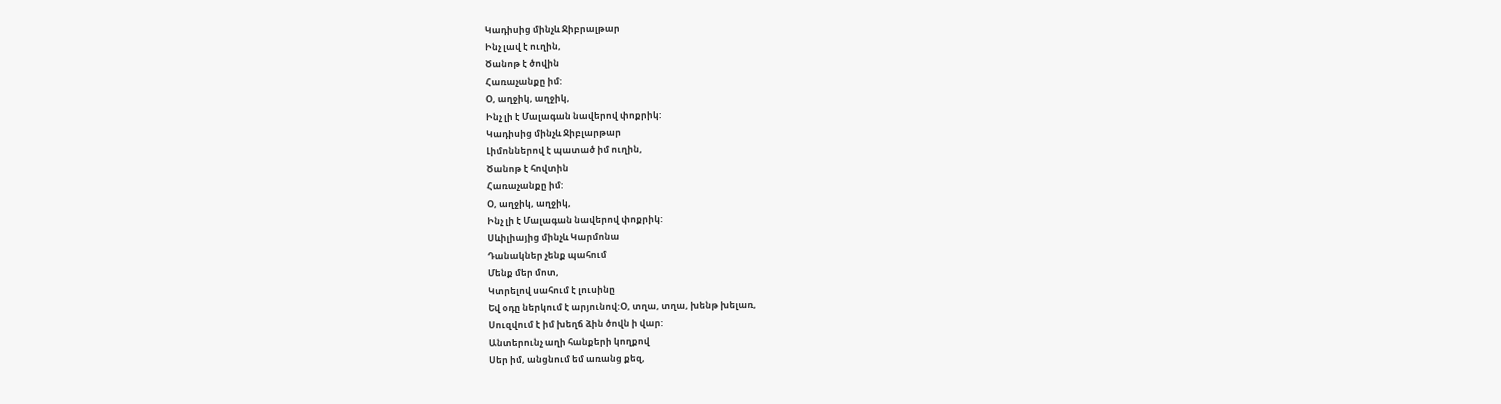Կադիսից մինչև Ջիբրալթար
Ինչ լավ է ուղին,
Ծանոթ է ծովին
Հառաչանքը իմ:
Օ, աղջիկ, աղջիկ,
Ինչ լի է Մալագան նավերով փոքրիկ:
Կադիսից մինչև Ջիբլարթար
Լիմոններով է պատած իմ ուղին,
Ծանոթ է հովտին
Հառաչանքը իմ:
Օ, աղջիկ, աղջիկ,
Ինչ լի է Մալագան նավերով փոքրիկ:
Սևիլիայից մինչև Կարմոնա
Դանակներ չենք պահում
Մենք մեր մոտ,
Կտրելով սահում է լուսինը
Եվ օդը ներկում է արյունով:Օ, տղա, տղա, խենթ խելառ,
Սուզվում է իմ խեղճ ձին ծովն ի վար:
Անտերունչ աղի հանքերի կողքով
Սեր իմ, անցնում եմ առանց քեզ,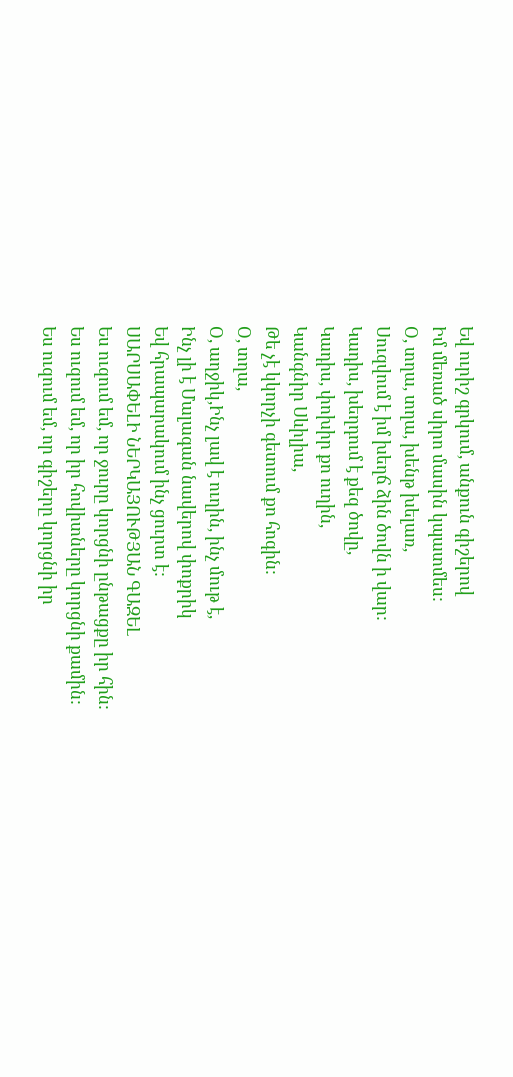Եվ ուրիշ գրկում, անքուն գիշերով
Իմ մեռած սիրո մասին կպատմես:
Օ, տղա, տղա, խենթ խելառ,
Սուզվում է իմ խեղճ ձին ծովն ի վար:
Կադիս, խեղդում է քեզ ծովը,
Կադիս, փոխիր քո ուղին,
Կանգնիր Սևիլիա,
Թե չէ կկորչի գետում քո հոգին:
Օ, տղա,
Օ, աղջիկ,Ինչ լավ է ուղին, ինչ մութ է,
Ինչ լի է Մալագան նավերով փոքրիկ
Եվ հրապարակում ինչ ցուրտ է:
ՍԱՐՍԱՓԵԼԻ ՆԵՐԿԱՅՈՒԹՅԱՆ ԳԱԶԵԼ
Ես ուզում եմ, որ ջուրը կորցնի ընթացքը իր հին:
Ես ուզում եմ, որ իր հովիտները կորցնի քամին:
Ես ուզում եմ, որ գիշերը կորցնի իր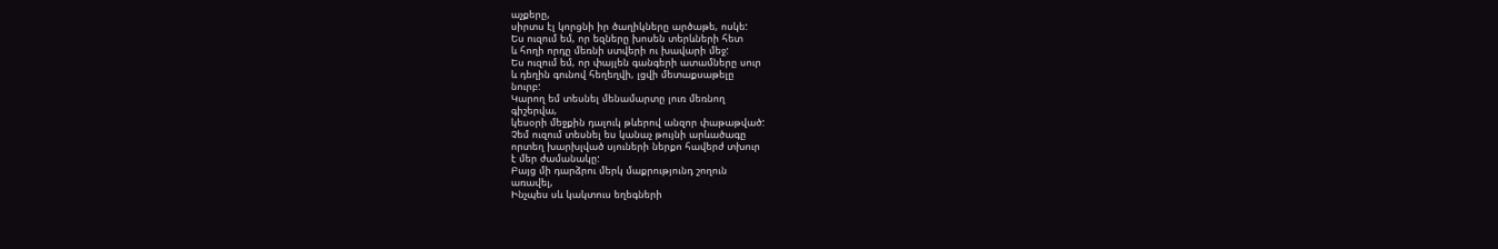աչքերը,
սիրտս էլ կորցնի իր ծաղիկները արծաթե, ոսկե:
Ես ուզում եմ, որ եզները խոսեն տերևների հետ
և հողի որդը մեռնի ստվերի ու խավարի մեջ:
Ես ուզում եմ, որ փայլեն գանգերի ատամները սուր
և դեղին գունով հեղեղվի, լցվի մետաքսաթելը
նուրբ:
Կարող եմ տեսնել մենամարտը լուռ մեռնող
գիշերվա,
կեսօրի մեջքին դալուկ թևերով անզոր փաթաթված:
Չեմ ուզում տեսնել ես կանաչ թույնի արևածագը
որտեղ խարխլված սյուների ներքո հավերժ տխուր
է մեր ժամանակը:
Բայց մի դարձրու մերկ մաքրությունդ շողուն
առավել,
Ինչպես սև կակտուս եղեգների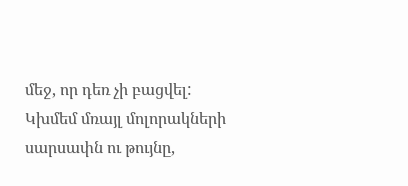մեջ, որ դեռ չի բացվել:
Կխմեմ մռայլ մոլորակների սարսափն ու թույնը,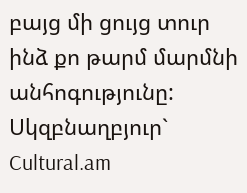բայց մի ցույց տուր ինձ քո թարմ մարմնի
անհոգությունը:
Սկզբնաղբյուր` Cultural.am